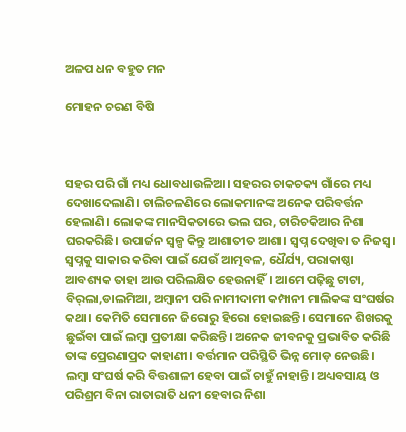ଅଳପ ଧନ ବହୁତ ମନ

ମୋହନ ଚରଣ ବିଷି



ସହର ପରି ଗାଁ ମଧ୍ୟ ଧୋବଧାଉଳିଆ। ସହରର ଚାକଚକ୍ୟ ଗାଁରେ ମଧ୍ୟ ଦେଖାଦେଲାଣି। ଚାଲିଚଳଣିରେ ଲୋକମାନଙ୍କ ଅନେକ ପରିବର୍ତ୍ତନ ହେଲାଣି। ଲୋକଙ୍କ ମାନସିକତାରେ ଭଲ ଘର, ଚାରିଚକିଆର ନିଶା ଘରକରିଛି। ଉପାର୍ଜନ ସ୍ବଳ୍ପ କିନ୍ତୁ ଆଶାତୀତ ଆଶା। ସ୍ବପ୍ନ ଦେଖିବା ତ ନିଜସ୍ବ।
ସ୍ବପ୍ନକୁ ସାକାର କରିବା ପାଇଁ ଯେଉଁ ଆତ୍ମବଳ, ଧୈର୍ଯ୍ୟ, ପରାକାଷ୍ଠା ଆବଶ୍ୟକ ତାହା ଆଉ ପରିଲକ୍ଷିତ ହେଉନାହିଁ। ଆମେ ପଢ଼ିଛୁ ଟାଟା, ବିର୍‌ଲା,ଡାଲମିଆ, ଅମ୍ବାନୀ ପରି ନାମୀଦାମୀ କମ୍ପାନୀ ମାଲିକଙ୍କ ସଂଘର୍ଷର କଥା। କେମିତି ସେମାନେ ଜିରୋରୁ ହିରୋ ହୋଇଛନ୍ତି। ସେମାନେ ଶିଖରକୁ ଛୁଇଁବା ପାଇଁ ଲମ୍ବା ପ୍ରତୀକ୍ଷା କରିଛନ୍ତି। ଅନେକ ଜୀବନକୁ ପ୍ରଭାବିତ କରିଛି ତାଙ୍କ ପ୍ରେରଣାପ୍ରଦ କାହାଣୀ। ବର୍ତ୍ତମାନ ପରିସ୍ଥିତି ଭିନ୍ନ ମୋଡ଼ ନେଉଛି। ଲମ୍ବା ସଂଘର୍ଷ କରି ବିତ୍ତଶାଳୀ ହେବା ପାଇଁ ଚାହୁଁ ନାହାନ୍ତି। ଅଧ୍ୟବସାୟ ଓ ପରିଶ୍ରମ ବିନା ରାତାରାତି ଧନୀ ହେବାର ନିଶା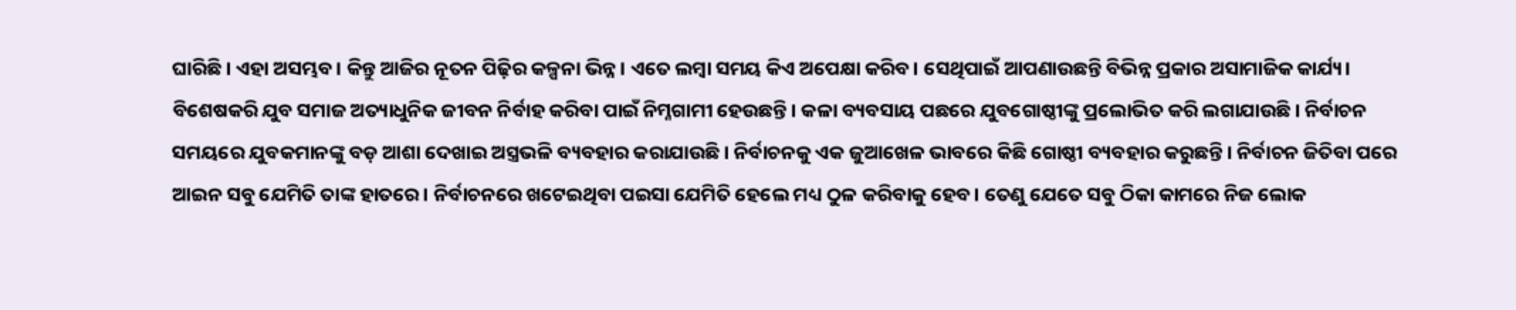ଘାରିଛି। ଏହା ଅସମ୍ଭବ। କିନ୍ତୁ ଆଜିର ନୂତନ ପିଢ଼ିର କଳ୍ପନା ଭିନ୍ନ। ଏତେ ଲମ୍ବା ସମୟ କିଏ ଅପେକ୍ଷା କରିବ। ସେଥିପାଇଁ ଆପଣାଉଛନ୍ତି ବିଭିନ୍ନ ପ୍ରକାର ଅସାମାଜିକ କାର୍ଯ୍ୟ। ବିଶେଷକରି ଯୁବ ସମାଜ ଅତ୍ୟାଧୁନିକ ଜୀବନ ନିର୍ବାହ କରିବା ପାଇଁ ନିମ୍ନଗାମୀ ହେଉଛନ୍ତି। କଳା ବ୍ୟବସାୟ ପଛରେ ଯୁବଗୋଷ୍ଠୀଙ୍କୁ ପ୍ରଲୋଭିତ କରି ଲଗାଯାଉଛି। ନିର୍ବାଚନ ସମୟରେ ଯୁବକମାନଙ୍କୁ ବଡ଼ ଆଶା ଦେଖାଇ ଅସ୍ତ୍ରଭଳି ବ୍ୟବହାର କରାଯାଉଛି। ନିର୍ବାଚନକୁ ଏକ ଜୁଆଖେଳ ଭାବରେ କିଛି ଗୋଷ୍ଠୀ ବ୍ୟବହାର କରୁଛନ୍ତି। ନିର୍ବାଚନ ଜିତିବା ପରେ ଆଇନ ସବୁ ଯେମିତି ତାଙ୍କ ହାତରେ। ନିର୍ବାଚନରେ ଖଟେଇଥିବା ପଇସା ଯେମିତି ହେଲେ ମଧ୍ୟ ଠୁଳ କରିବାକୁ ହେବ। ତେଣୁ ଯେତେ ସବୁ ଠିକା କାମରେ ନିଜ ଲୋକ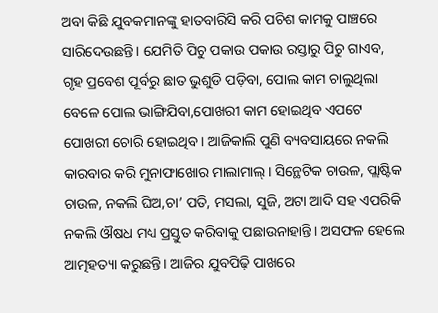ଅବା କିଛି ଯୁବକମାନଙ୍କୁ ହାତବାରିସି କରି ପଚିଶ କାମକୁ ପାଞ୍ଚରେ ସାରିଦେଉଛନ୍ତି। ଯେମିତି ପିଚୁ ପକାଉ ପକାଉ ରସ୍ତାରୁ ପିଚୁ ଗାଏବ, ଗୃହ ପ୍ରବେଶ ପୂର୍ବରୁ ଛାତ ଭୁଶୁଡି ପଡ଼ିବା, ପୋଲ କାମ ଚାଲୁଥିଲା ବେଳେ ପୋଲ ଭାଙ୍ଗିଯିବା,ପୋଖରୀ କାମ ହୋଇଥିବ ଏପଟେ ପୋଖରୀ ଚୋରି ହୋଇଥିବ। ଆଜିକାଲି ପୁଣି ବ୍ୟବସାୟରେ ନକଲି କାରବାର କରି ମୁନାଫାଖୋର ମାଲାମାଲ୍‌। ସିନ୍ଥେଟିକ ଚାଉଳ, ପ୍ଲାଷ୍ଟିକ ଚାଉଳ, ନକଲି ଘିଅ,ଚା’ ପତି, ମସଲା, ସୁଜି, ଅଟା ଆଦି ସହ ଏପରିକି ନକଲି ଔଷଧ ମଧ୍ୟ ପ୍ରସ୍ତୁତ କରିବାକୁ ପଛାଉନାହାନ୍ତି। ଅସଫଳ ହେଲେ ଆତ୍ମହତ୍ୟା କରୁଛନ୍ତି। ଆଜିର ଯୁବପିଢ଼ି ପାଖରେ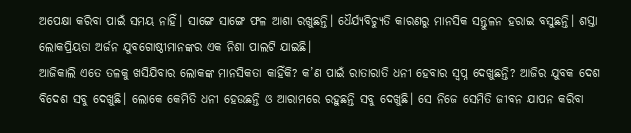ଅପେକ୍ଷା କରିବା ପାଇଁ ସମୟ ନାହିଁ। ସାଙ୍ଗେ ସାଙ୍ଗେ ଫଳ ଆଶା ରଖୁଛନ୍ତି। ଧୈର୍ଯ୍ୟବିଚ୍ୟୁତି କାରଣରୁ ମାନସିକ ସନ୍ତୁଳନ ହରାଇ ବସୁଛନ୍ତି। ଶସ୍ତା ଲୋକପ୍ରିୟତା ଅର୍ଜନ ଯୁବଗୋଷ୍ଠୀମାନଙ୍କର ଏକ ନିଶା ପାଲଟି ଯାଇଛି।
ଆଜିକାଲି ଏତେ ତଳକୁ ଖସିଯିବାର ଲୋକଙ୍କ ମାନସିକତା କାହିଁକି? କ’ଣ ପାଇଁ ରାତାରାତି ଧନୀ ହେବାର ସ୍ବପ୍ନ ଦେଖୁଛନ୍ତି? ଆଜିର ଯୁବକ ଦେଶ ବିଦେଶ ସବୁ ଦେଖୁଛି। ଲୋକେ କେମିତି ଧନୀ ହେଉଛନ୍ତି ଓ ଆରାମରେ ରହୁଛନ୍ତି ସବୁ ଦେଖୁଛି। ସେ ନିଜେ ସେମିତି ଜୀବନ ଯାପନ କରିବା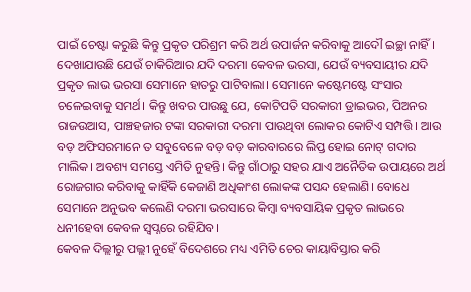ପାଇଁ ଚେଷ୍ଟା କରୁଛି କିନ୍ତୁ ପ୍ରକୃତ ପରିଶ୍ରମ କରି ଅର୍ଥ ଉପାର୍ଜନ କରିବାକୁ ଆଦୌ ଇଚ୍ଛା ନାହିଁ। ଦେଖାଯାଉଛି ଯେଉଁ ଚାକିରିଆର ଯଦି ଦରମା କେବଳ ଭରସା, ଯେଉଁ ବ୍ୟବସାୟୀର ଯଦି ପ୍ରକୃତ ଲାଭ ଭରସା ସେମାନେ ହାତରୁ ପାଟିବାଲା। ସେମାନେ କଷ୍ଟେମଷ୍ଟେ ସଂସାର ଚଳେଇବାକୁ ସମର୍ଥ। କିନ୍ତୁ ଖବର ପାଉଛୁ ଯେ, କୋଟିପତି ସରକାରୀ ଡ୍ରାଇଭର, ପିଅନର ରାଜଉଆସ, ପାଞ୍ଚହଜାର ଟଙ୍କା ସରକାରୀ ଦରମା ପାଉଥିବା ଲୋକର କୋଟିଏ ସମ୍ପତ୍ତି। ଆଉ ବଡ଼ ଅଫିସରମାନେ ତ ସବୁବେଳେ ବଡ଼ ବଡ଼ କାରବାରରେ ଲିପ୍ତ ହୋଇ ନୋଟ୍‌ ଗଦାର ମାଲିକ। ଅବଶ୍ୟ ସମସ୍ତେ ଏମିତି ନୁହନ୍ତି। କିନ୍ତୁ ଗାଁଠାରୁ ସହର ଯାଏ ଅନୈତିକ ଉପାୟରେ ଅର୍ଥ ରୋଜଗାର କରିବାକୁ କାହିଁକି କେଜାଣି ଅଧିକାଂଶ ଲୋକଙ୍କ ପସନ୍ଦ ହେଲାଣି। ବୋଧେ ସେମାନେ ଅନୁଭବ କଲେଣି ଦରମା ଭରସାରେ କିମ୍ବା ବ୍ୟବସାୟିକ ପ୍ରକୃତ ଲାଭରେ ଧନୀହେବା କେବଳ ସ୍ବପ୍ନରେ ରହିଯିବ।
କେବଳ ଦିଲ୍ଲୀରୁ ପଲ୍ଲୀ ନୁହେଁ ବିଦେଶରେ ମଧ୍ୟ ଏମିତି ଚେର କାୟାବିସ୍ତାର କରି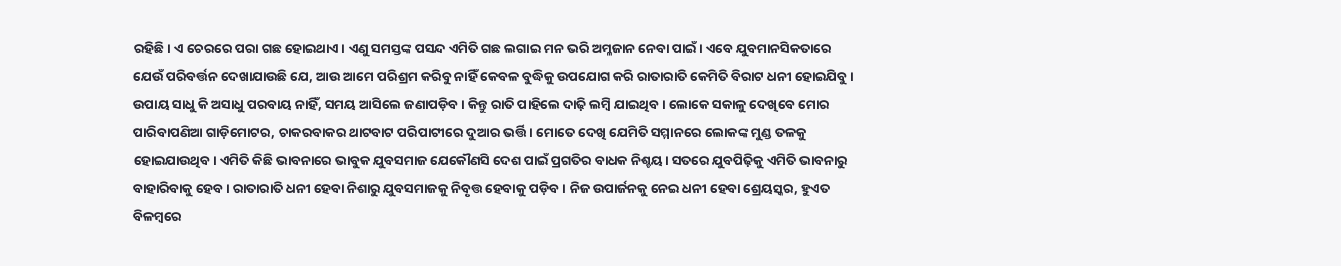ରହିଛି। ଏ ଚେରରେ ପରା ଗଛ ହୋଇଥାଏ। ଏଣୁ ସମସ୍ତଙ୍କ ପସନ୍ଦ ଏମିତି ଗଛ ଲଗାଇ ମନ ଭରି ଅମ୍ଳଜାନ ନେବା ପାଇଁ। ଏବେ ଯୁବମାନସିକତାରେ ଯେଉଁ ପରିବର୍ତ୍ତନ ଦେଖାଯାଉଛି ଯେ, ଆଉ ଆମେ ପରିଶ୍ରମ କରିବୁ ନାହିଁ କେବଳ ବୁଦ୍ଧିକୁ ଉପଯୋଗ କରି ରାତାରାତି କେମିତି ବିରାଟ ଧନୀ ହୋଇଯିବୁ। ଉପାୟ ସାଧୁ କି ଅସାଧୁ ପରବାୟ ନାହିଁ, ସମୟ ଆସିଲେ ଜଣାପଡ଼ିବ। କିନ୍ତୁ ରାତି ପାହିଲେ ଦାଢ଼ି ଲମ୍ବି ଯାଇଥିବ। ଲୋକେ ସକାଳୁ ଦେଖିବେ ମୋର ପାରିବାପଣିଆ ଗାଡ଼ିମୋଟର, ଚାକରବାକର ଥାଟବାଟ ପରିପାଟୀରେ ଦୁଆର ଭର୍ତ୍ତି। ମୋତେ ଦେଖି ଯେମିତି ସମ୍ମାନରେ ଲୋକଙ୍କ ମୁଣ୍ଡ ତଳକୁ ହୋଇଯାଉଥିବ। ଏମିତି କିଛି ଭାବନାରେ ଭାବୁକ ଯୁବସମାଜ ଯେକୌଣସି ଦେଶ ପାଇଁ ପ୍ରଗତିର ବାଧକ ନିଶ୍ଚୟ। ସତରେ ଯୁବପିଢ଼ିକୁ ଏମିତି ଭାବନାରୁ ବାହାରିବାକୁ ହେବ। ରାତାରାତି ଧନୀ ହେବା ନିଶାରୁ ଯୁବସମାଜକୁ ନିବୃତ୍ତ ହେବାକୁ ପଡ଼ିବ। ନିଜ ଉପାର୍ଜନକୁ ନେଇ ଧନୀ ହେବା ଶ୍ରେୟସ୍କର, ହୁଏତ ବିଳମ୍ବରେ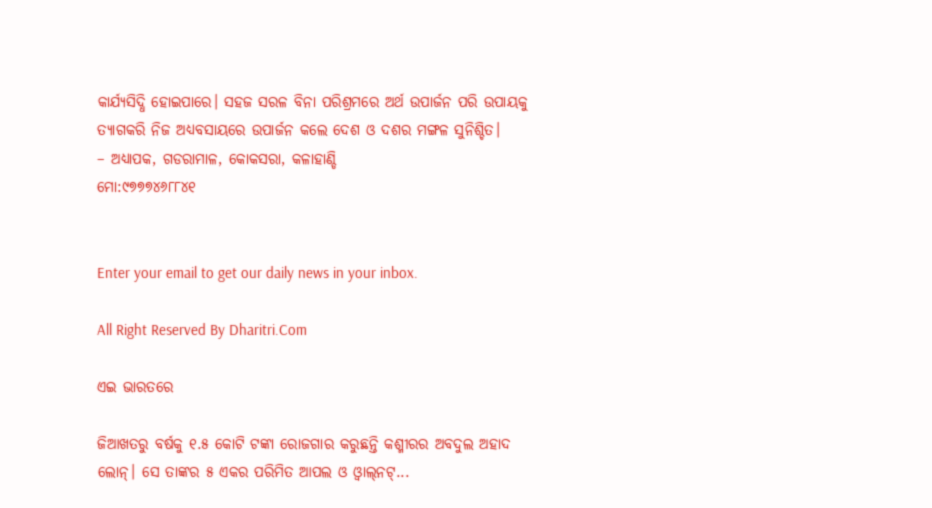କାର୍ଯ୍ୟସିଦ୍ଧି ହୋଇପାରେ। ସହଜ ସରଳ ବିନା ପରିଶ୍ରମରେ ଅର୍ଥ ଉପାର୍ଜନ ପରି ଉପାୟକୁ ତ୍ୟାଗକରି ନିଜ ଅଧ୍ୟବସାୟରେ ଉପାର୍ଜନ କଲେ ଦେଶ ଓ ଦଶର ମଙ୍ଗଳ ସୁନିଶ୍ଚିତ।
– ଅଧ୍ୟାପକ, ଗଡରାମାଳ, କୋକସରା, କଳାହାଣ୍ଡି
ମୋ:୯୭୭୭୪୬୮୮୪୧


Enter your email to get our daily news in your inbox.

All Right Reserved By Dharitri.Com

ଏଇ ଭାରତରେ

ଜିଆଖତରୁ ବର୍ଷକୁ ୧.୫ କୋଟି ଟଙ୍କା ରୋଜଗାର କରୁଛନ୍ତି କଶ୍ମୀରର ଅବଦୁଲ ଅହାଦ ଲୋନ୍‌। ସେ ତାଙ୍କର ୫ ଏକର ପରିମିତ ଆପଲ ଓ ଓ୍ବାଲ୍‌ନଟ୍‌...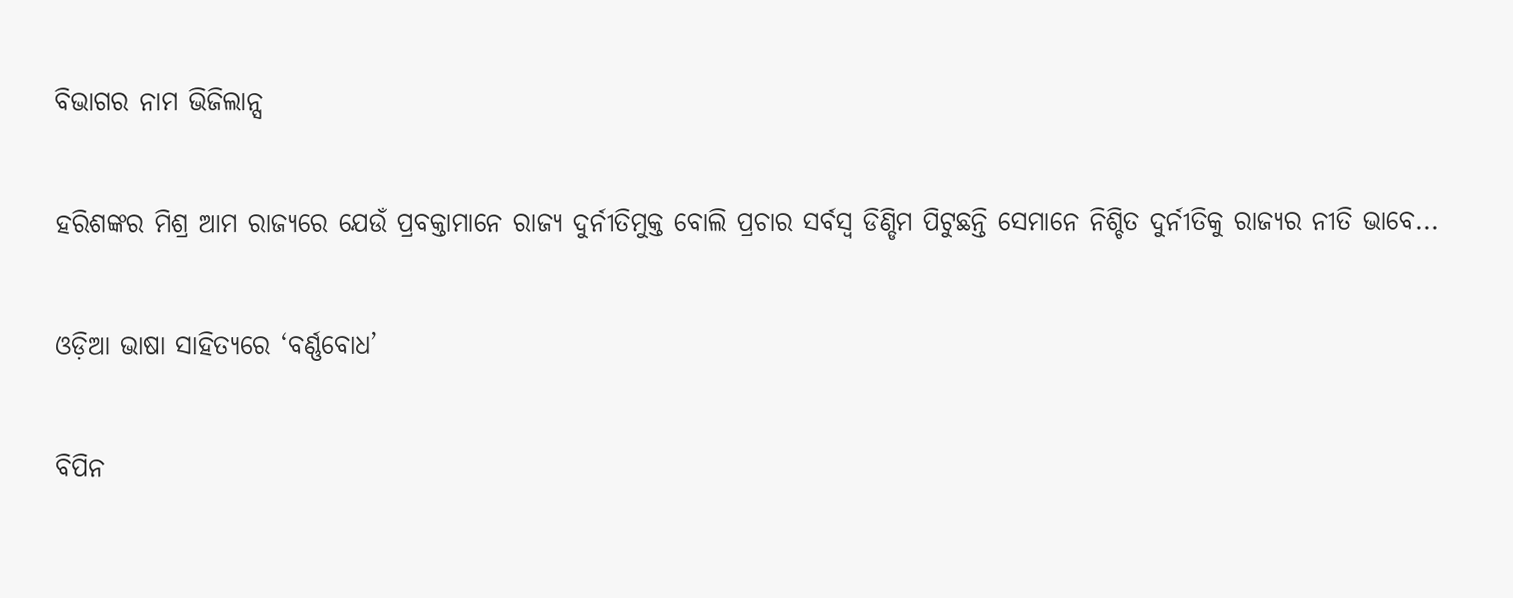ବିଭାଗର ନାମ ଭିଜିଲାନ୍ସ

ହରିଶଙ୍କର ମିଶ୍ର ଆମ ରାଜ୍ୟରେ ଯେଉଁ ପ୍ରବକ୍ତାମାନେ ରାଜ୍ୟ ଦୁର୍ନୀତିମୁକ୍ତ ବୋଲି ପ୍ରଚାର ସର୍ବସ୍ବ ଡିଣ୍ଡିମ ପିଟୁଛନ୍ତି ସେମାନେ ନିଶ୍ଚିତ ଦୁର୍ନୀତିକୁ ରାଜ୍ୟର ନୀତି ଭାବେ...

ଓଡ଼ିଆ ଭାଷା ସାହିତ୍ୟରେ ‘ବର୍ଣ୍ଣବୋଧ’

ବିପିନ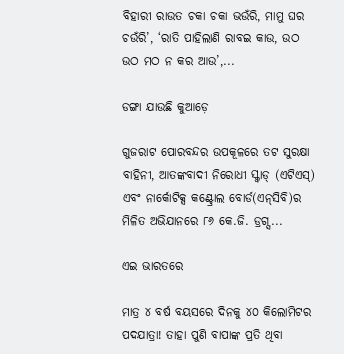ବିହାରୀ ରାଉତ ଚକା ଚକା ଭଉଁରି, ମାମୁ ଘର ଚଉଁରି’, ‘ରାତି ପାହିଲାଣି ରାବଇ କାଉ, ଉଠ ଉଠ ମଠ ନ କର ଆଉ’,...

ଡଙ୍ଗା ଯାଉଛି କୁଆଡ଼େ

ଗୁଜରାଟ ପୋରବନ୍ଦର ଉପକୂଳରେ ତଟ ସୁରକ୍ଷା ବାହିନୀ, ଆତଙ୍କବାଦୀ ନିରୋଧୀ ସ୍କ୍ବାଡ୍‌ (ଏଟିଏସ୍‌) ଏବଂ ନାର୍କୋଟିକ୍ସ କଣ୍ଟ୍ରୋଲ ବୋର୍ଡ(ଏନ୍‌ସିବି)ର ମିଳିତ ଅଭିଯାନରେ ୮୬ କେ.ଜି. ଡ୍ରଗ୍ସ...

ଏଇ ଭାରତରେ

ମାତ୍ର ୪ ବର୍ଷ ବୟସରେ ଦିନକୁ ୪୦ କିଲୋମିଟର ପଦଯାତ୍ରା! ତାହା ପୁଣି ବାପାଙ୍କ ପ୍ରତି ଥିବା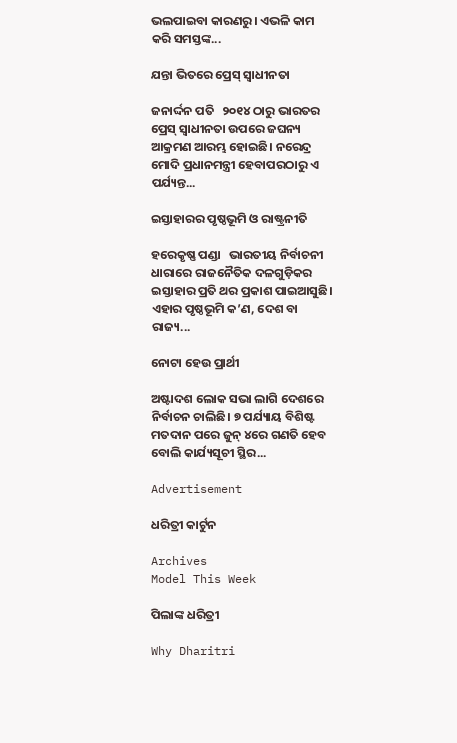ଭଲପାଇବା କାରଣରୁ। ଏଭଳି କାମ କରି ସମସ୍ତଙ୍କ...

ଯନ୍ତା ଭିତରେ ପ୍ରେସ୍‌ ସ୍ବାଧୀନତା

ଜନାର୍ଦ୍ଦନ ପତି   ୨୦୧୪ ଠାରୁ ଭାରତର ପ୍ରେସ୍‌ ସ୍ବାଧୀନତା ଉପରେ ଜଘନ୍ୟ ଆକ୍ରମଣ ଆରମ୍ଭ ହୋଇଛି। ନରେନ୍ଦ୍ର ମୋଦି ପ୍ରଧାନମନ୍ତ୍ରୀ ହେବାପରଠାରୁ ଏ ପର୍ଯ୍ୟନ୍ତ...

ଇସ୍ତାହାରର ପୃଷ୍ଠଭୂମି ଓ ରାଷ୍ଟ୍ରନୀତି

ହରେକୃଷ୍ଣ ପଣ୍ଡା   ଭାରତୀୟ ନିର୍ବାଚନୀ ଧାରାରେ ରାଜନୈତିକ ଦଳଗୁଡ଼ିକର ଇସ୍ତାହାର ପ୍ରତି ଥର ପ୍ରକାଶ ପାଇଆସୁଛି। ଏହାର ପୃଷ୍ଠଭୂମି କ’ଣ, ଦେଶ ବା ରାଜ୍ୟ...

ନୋଟା ହେଉ ପ୍ରାର୍ଥୀ

ଅଷ୍ଟାଦଶ ଲୋକ ସଭା ଲାଗି ଦେଶରେ ନିର୍ବାଚନ ଚାଲିଛି। ୭ ପର୍ଯ୍ୟାୟ ବିଶିଷ୍ଟ ମତଦାନ ପରେ ଜୁନ୍‌ ୪ରେ ଗଣତି ହେବ ବୋଲି କାର୍ଯ୍ୟସୂଚୀ ସ୍ଥିର...

Advertisement

ଧରିତ୍ରୀ କାର୍ଟୁନ

Archives
Model This Week

ପିଲାଙ୍କ ଧରିତ୍ରୀ

Why Dharitri